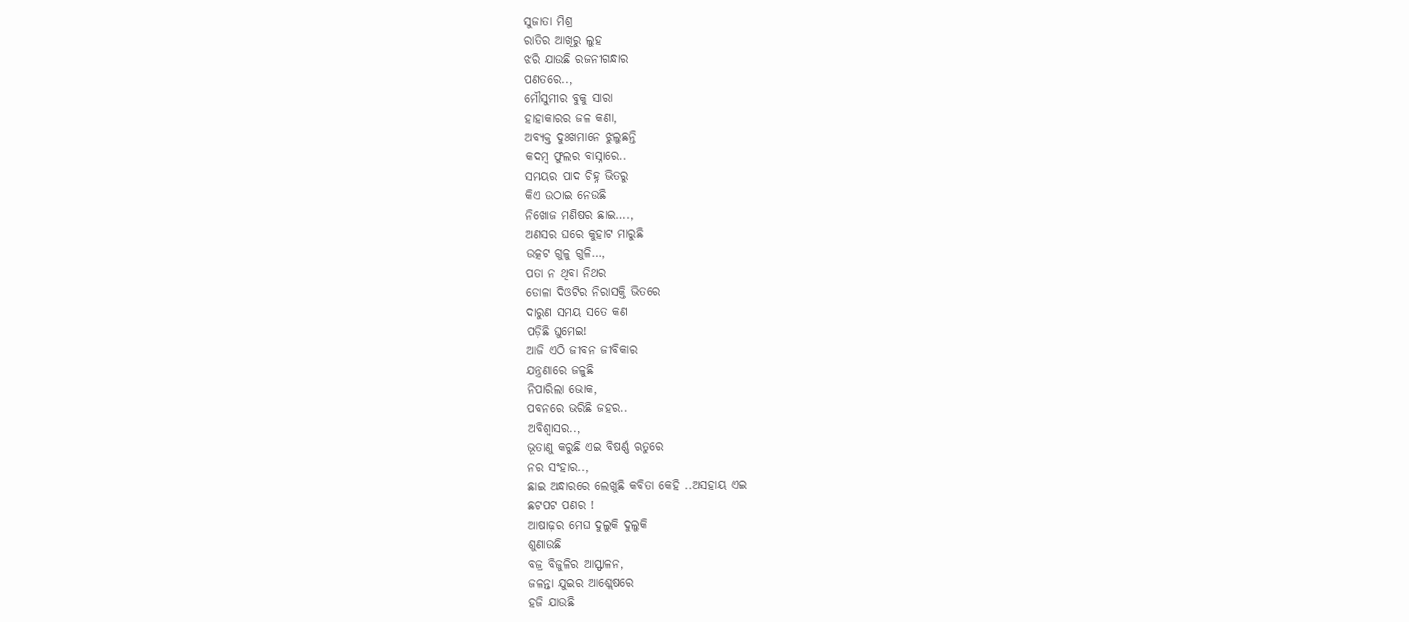ସୁଜାତା ମିଶ୍ର
ରାତିର ଆଖିରୁ ଲୁହ
ଝରି ଯାଉଛି ରଜନୀଗନ୍ଧାର
ପଣତରେ..,
ମୌସୁମୀର ବୁକୁ ସାରା
ହାହାକାରର ଜଳ କଣା,
ଅବ୍ୟକ୍ତ ଦୁଃଖମାନେ ଝୁଲୁଛନ୍ତି
କଦମ୍ବ ଫୁଲର ବାସ୍ନାରେ..
ସମୟର ପାଦ ଚିହ୍ନ ଭିତରୁ
କିଏ ଉଠାଇ ନେଉଛି
ନିଖୋଜ ମଣିଷର ଛାଇ….,
ଅଣସର ଘରେ କୁହାଟ ମାରୁଛି
ଉତ୍କଟ ଗୁଳୁ ଗୁଳି…,
ପତା ନ ଥିବା ନିଥର
ଡୋଳା ଦିଓଟିର ନିରାସକ୍ତି ଭିତରେ
ଦାରୁଣ ସମୟ ସତେ କଣ
ପଡ଼ିଛି ଘୁମେଇ!
ଆଜି ଏଠି ଜୀବନ ଜୀବିକାର
ଯନ୍ତ୍ରଣାରେ ଜଳୁଛି
ନିପାରିଲା ଭୋକ,
ପବନରେ ଭରିଛି ଜହର..
ଅବିଶ୍ବାସର..,
ଭୂତାଣୁ କରୁଛି ଏଇ ବିଷର୍ଣ୍ଣ ଋତୁରେ
ନର ସଂହାର..,
ଛାଇ ଅନ୍ଧାରରେ ଲେଖୁଛି କବିତା କେହି ..ଅସହାୟ ଏଇ
ଛଟପଟ ପଣର !
ଆଷାଢ଼ର ମେଘ ଦୁଲୁକି ଦୁଲୁକି
ଶୁଣାଉଛି
ବଜ୍ର ବିଜୁଳିର ଆସ୍ଫାଳନ,
ଜଳନ୍ତା ଯୁଇର ଆଶ୍ଲେଷରେ
ହଜି ଯାଉଛି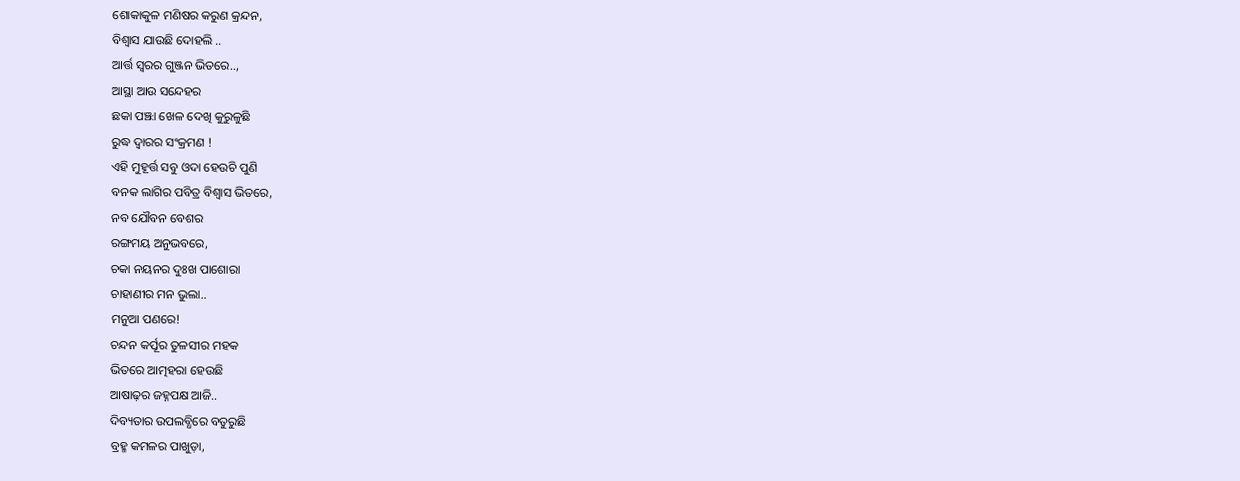ଶୋକାକୁଳ ମଣିଷର କରୁଣ କ୍ରନ୍ଦନ,
ବିଶ୍ଵାସ ଯାଉଛି ଦୋହଲି ..
ଆର୍ତ୍ତ ସ୍ୱରର ଗୁଞ୍ଜନ ଭିତରେ..,
ଆସ୍ଥା ଆଉ ସନ୍ଦେହର
ଛକା ପଞ୍ଝା ଖେଳ ଦେଖି କୁରୁଳୁଛି
ରୁଦ୍ଧ ଦ୍ଵାରର ସଂକ୍ରମଣ !
ଏହି ମୁହୂର୍ତ୍ତ ସବୁ ଓଦା ହେଉଚି ପୁଣି
ବନକ ଲାଗିର ପବିତ୍ର ବିଶ୍ଵାସ ଭିତରେ,
ନବ ଯୌବନ ବେଶର
ରଙ୍ଗମୟ ଅନୁଭବରେ,
ଚକା ନୟନର ଦୁଃଖ ପାଶୋରା
ଚାହାଣୀର ମନ ଭୁଲା..
ମନୁଆ ପଣରେ!
ଚନ୍ଦନ କର୍ପୂର ତୁଳସୀର ମହକ
ଭିତରେ ଆତ୍ମହରା ହେଉଛି
ଆଷାଢ଼ର ଜହ୍ନପକ୍ଷ ଆଜି..
ଦିବ୍ୟତାର ଉପଲବ୍ଧିରେ ବତୁରୁଛି
ବ୍ରହ୍ମ କମଳର ପାଖୁଡ଼ା,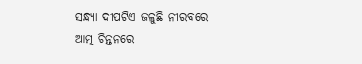ସନ୍ଧ୍ୟା ଦୀପଟିଏ ଜଳୁଛି ନୀରବରେ
ଆତ୍ମ ଚିନ୍ତନରେ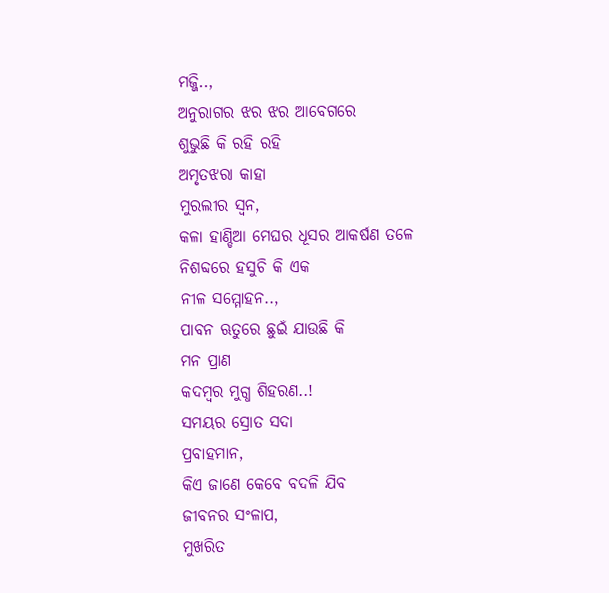ମଜ୍ଜି..,
ଅନୁରାଗର ଝର ଝର ଆବେଗରେ
ଶୁଭୁଛି କି ରହି ରହି
ଅମୃତଝରା କାହା
ମୁରଲୀର ସ୍ୱନ,
କଳା ହାଣ୍ଡିଆ ମେଘର ଧୂସର ଆକର୍ଷଣ ତଳେ
ନିଶବ୍ଦରେ ହସୁଚି କି ଏକ
ନୀଳ ସମ୍ମୋହନ..,
ପାବନ ଋତୁରେ ଛୁଇଁ ଯାଉଛି କି
ମନ ପ୍ରାଣ
କଦମ୍ବର ମୁଗ୍ଧ ଶିହରଣ..!
ସମୟର ସ୍ରୋତ ସଦା
ପ୍ରବାହମାନ,
କିଏ ଜାଣେ କେବେ ବଦଳି ଯିବ
ଜୀବନର ସଂଳାପ,
ମୁଖରିତ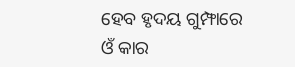ହେବ ହୃଦୟ ଗୁମ୍ଫାରେ
ଓଁ କାର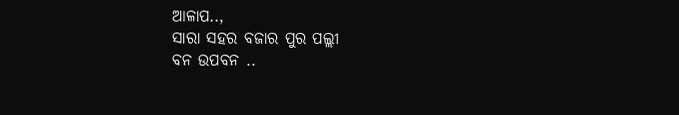ଆଳାପ..,
ସାରା ସହର ବଜାର ପୁର ପଲ୍ଲୀ
ବନ ଉପବନ ..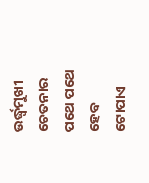ଉର୍ଦ୍ଧ୍ବମୁଖୀ ଚେତନାର
ପଥେ ପଥେ ହେବ
ଟୋପାଏ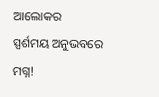ଆଲୋକର
ସ୍ପର୍ଶମୟ ଅନୁଭବରେ ମଗ୍ନ!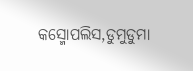କସ୍ମୋପଲିସ,ଡୁମୁଡୁମା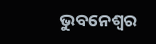ଭୁବନେଶ୍ୱର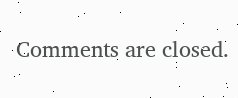Comments are closed.